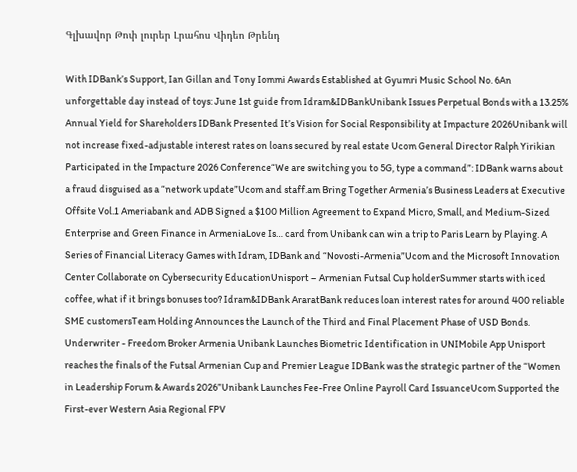Գլխավոր Թոփ լուրեր Լրահոս Վիդեո Թրենդ

With IDBank’s Support, Ian Gillan and Tony Iommi Awards Established at Gyumri Music School No. 6An unforgettable day instead of toys: June 1st guide from Idram&IDBankUnibank Issues Perpetual Bonds with a 13.25% Annual Yield for Shareholders IDBank Presented It’s Vision for Social Responsibility at Impacture 2026Unibank will not increase fixed-adjustable interest rates on loans secured by real estate Ucom General Director Ralph Yirikian Participated in the Impacture 2026 Conference“We are switching you to 5G, type a command”: IDBank warns about a fraud disguised as a “network update”Ucom and staff.am Bring Together Armenia’s Business Leaders at Executive Offsite Vol.1 Ameriabank and ADB Signed a $100 Million Agreement to Expand Micro, Small, and Medium-Sized Enterprise and Green Finance in ArmeniaLove Is… card from Unibank can win a trip to Paris Learn by Playing. A Series of Financial Literacy Games with Idram, IDBank and “Novosti-Armenia”Ucom and the Microsoft Innovation Center Collaborate on Cybersecurity EducationUnisport – Armenian Futsal Cup holderSummer starts with iced coffee, what if it brings bonuses too? Idram&IDBank AraratBank reduces loan interest rates for around 400 reliable SME customersTeam Holding Announces the Launch of the Third and Final Placement Phase of USD Bonds. Underwriter - Freedom Broker Armenia Unibank Launches Biometric Identification in UNIMobile App Unisport reaches the finals of the Futsal Armenian Cup and Premier League IDBank was the strategic partner of the “Women in Leadership Forum & Awards 2026”Unibank Launches Fee-Free Online Payroll Card IssuanceUcom Supported the First-ever Western Asia Regional FPV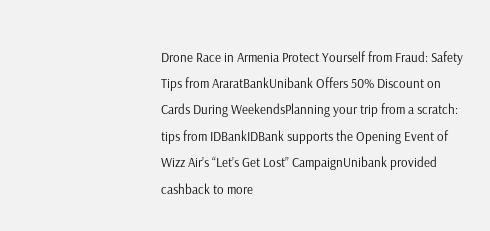Drone Race in Armenia Protect Yourself from Fraud: Safety Tips from AraratBankUnibank Offers 50% Discount on Cards During WeekendsPlanning your trip from a scratch: tips from IDBankIDBank supports the Opening Event of Wizz Air’s “Let’s Get Lost” CampaignUnibank provided cashback to more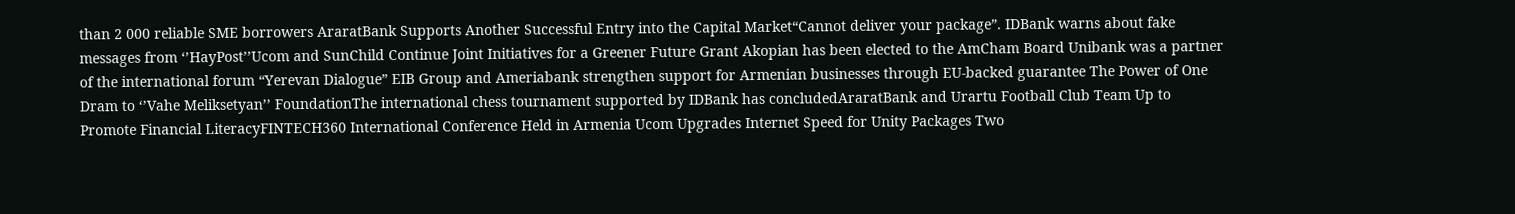than 2 000 reliable SME borrowers AraratBank Supports Another Successful Entry into the Capital Market“Cannot deliver your package”. IDBank warns about fake messages from ‘’HayPost’’Ucom and SunChild Continue Joint Initiatives for a Greener Future Grant Akopian has been elected to the AmCham Board Unibank was a partner of the international forum “Yerevan Dialogue” EIB Group and Ameriabank strengthen support for Armenian businesses through EU-backed guarantee The Power of One Dram to ‘’Vahe Meliksetyan’’ FoundationThe international chess tournament supported by IDBank has concludedAraratBank and Urartu Football Club Team Up to Promote Financial LiteracyFINTECH360 International Conference Held in Armenia Ucom Upgrades Internet Speed for Unity Packages Two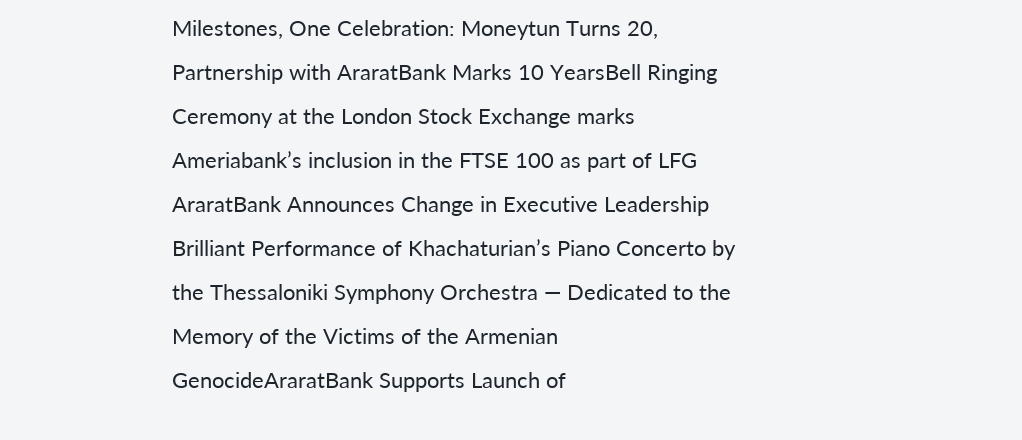Milestones, One Celebration: Moneytun Turns 20, Partnership with AraratBank Marks 10 YearsBell Ringing Ceremony at the London Stock Exchange marks Ameriabank’s inclusion in the FTSE 100 as part of LFG AraratBank Announces Change in Executive Leadership Brilliant Performance of Khachaturian’s Piano Concerto by the Thessaloniki Symphony Orchestra — Dedicated to the Memory of the Victims of the Armenian GenocideAraratBank Supports Launch of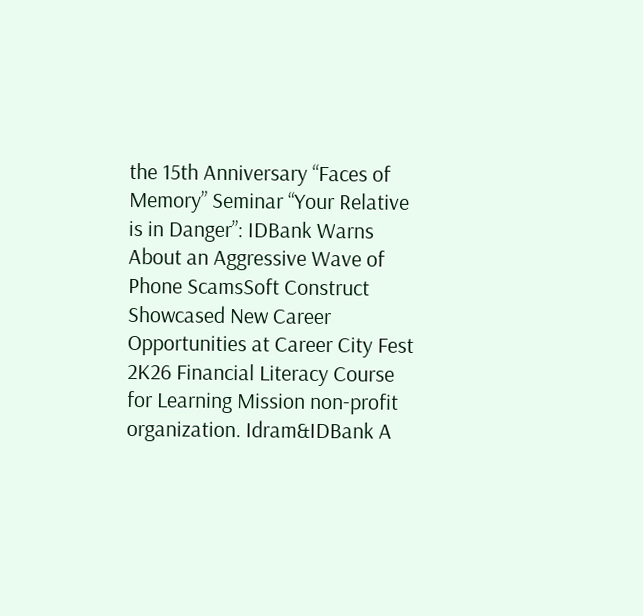the 15th Anniversary “Faces of Memory” Seminar “Your Relative is in Danger”: IDBank Warns About an Aggressive Wave of Phone ScamsSoft Construct Showcased New Career Opportunities at Career City Fest 2K26 Financial Literacy Course for Learning Mission non-profit organization. Idram&IDBank A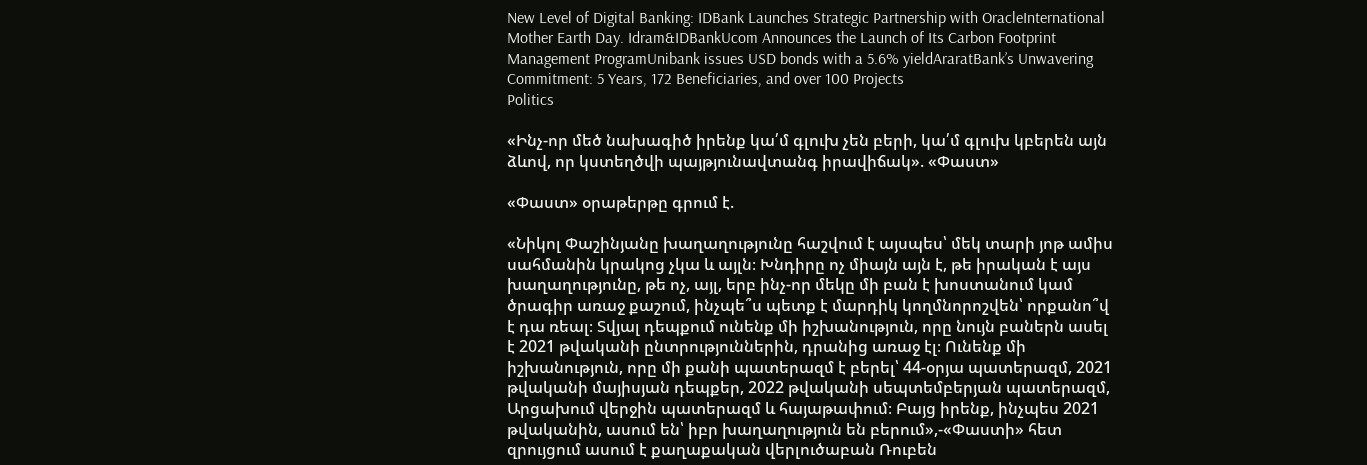New Level of Digital Banking: IDBank Launches Strategic Partnership with OracleInternational Mother Earth Day. Idram&IDBankUcom Announces the Launch of Its Carbon Footprint Management ProgramUnibank issues USD bonds with a 5.6% yieldAraratBank’s Unwavering Commitment: 5 Years, 172 Beneficiaries, and over 100 Projects
Politics

«Ինչ-որ մեծ նախագիծ իրենք կա՛մ գլուխ չեն բերի, կա՛մ գլուխ կբերեն այն ձևով, որ կստեղծվի պայթյունավտանգ իրավիճակ». «Փաստ»

«Փաստ» օրաթերթը գրում է.

«Նիկոլ Փաշինյանը խաղաղությունը հաշվում է այսպես՝ մեկ տարի յոթ ամիս սահմանին կրակոց չկա և այլն։ Խնդիրը ոչ միայն այն է, թե իրական է այս խաղաղությունը, թե ոչ, այլ, երբ ինչ-որ մեկը մի բան է խոստանում կամ ծրագիր առաջ քաշում, ինչպե՞ս պետք է մարդիկ կողմնորոշվեն՝ որքանո՞վ է դա ռեալ։ Տվյալ դեպքում ունենք մի իշխանություն, որը նույն բաներն ասել է 2021 թվականի ընտրություններին, դրանից առաջ էլ։ Ունենք մի իշխանություն, որը մի քանի պատերազմ է բերել՝ 44-օրյա պատերազմ, 2021 թվականի մայիսյան դեպքեր, 2022 թվականի սեպտեմբերյան պատերազմ, Արցախում վերջին պատերազմ և հայաթափում։ Բայց իրենք, ինչպես 2021 թվականին, ասում են՝ իբր խաղաղություն են բերում»,-«Փաստի» հետ զրույցում ասում է քաղաքական վերլուծաբան Ռուբեն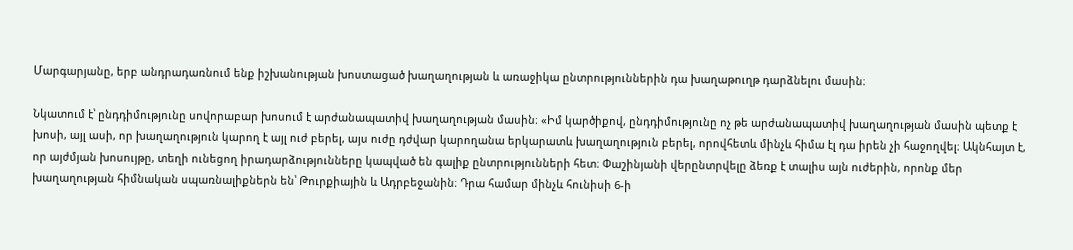Մարգարյանը, երբ անդրադառնում ենք իշխանության խոստացած խաղաղության և առաջիկա ընտրություններին դա խաղաթուղթ դարձնելու մասին։

Նկատում է՝ ընդդիմությունը սովորաբար խոսում է արժանապատիվ խաղաղության մասին։ «Իմ կարծիքով, ընդդիմությունը ոչ թե արժանապատիվ խաղաղության մասին պետք է խոսի, այլ ասի, որ խաղաղություն կարող է այլ ուժ բերել, այս ուժը դժվար կարողանա երկարատև խաղաղություն բերել, որովհետև մինչև հիմա էլ դա իրեն չի հաջողվել։ Ակնհայտ է, որ այժմյան խոսույթը, տեղի ունեցող իրադարձությունները կապված են գալիք ընտրությունների հետ։ Փաշինյանի վերընտրվելը ձեռք է տալիս այն ուժերին, որոնք մեր խաղաղության հիմնական սպառնալիքներն են՝ Թուրքիային և Ադրբեջանին։ Դրա համար մինչև հունիսի 6-ի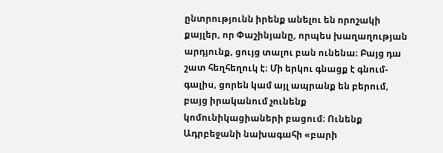ընտրությունն իրենք անելու են որոշակի քայլեր, որ Փաշինյանը, որպես խաղաղության արդյունք, ցույց տալու բան ունենա։ Բայց դա շատ հեղհեղուկ է։ Մի երկու գնացք է գնում-գալիս, ցորեն կամ այլ ապրանք են բերում, բայց իրականում չունենք կոմունիկացիաների բացում։ Ունենք Ադրբեջանի նախագահի «բարի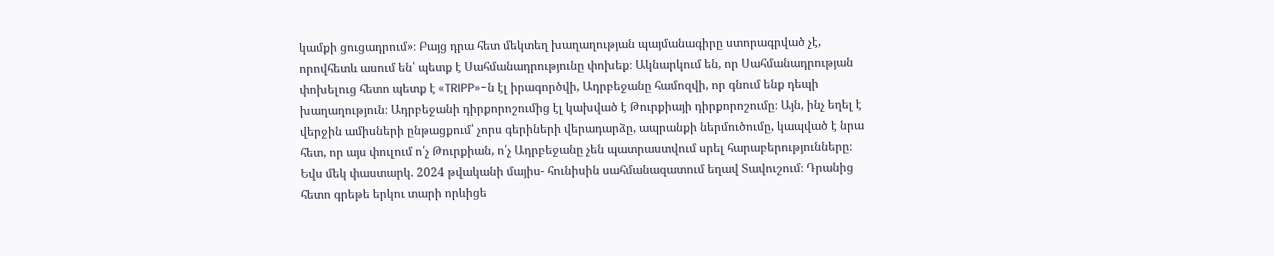կամքի ցուցադրում»։ Բայց դրա հետ մեկտեղ խաղաղության պայմանագիրը ստորագրված չէ, որովհետև ասում են՝ պետք է Սահմանադրությունը փոխեք։ Ակնարկում են, որ Սահմանադրության փոխելուց հետո պետք է «TRIPP»-ն էլ իրագործվի, Ադրբեջանը համոզվի, որ գնում ենք դեպի խաղաղություն։ Ադրբեջանի դիրքորոշումից էլ կախված է Թուրքիայի դիրքորոշումը։ Այն, ինչ եղել է վերջին ամիսների ընթացքում՝ չորս գերիների վերադարձը, ապրանքի ներմուծումը, կապված է նրա հետ, որ այս փուլում ո՛չ Թուրքիան, ո՛չ Ադրբեջանը չեն պատրաստվում սրել հարաբերությունները։ Եվս մեկ փաստարկ. 2024 թվականի մայիս- հունիսին սահմանազատում եղավ Տավուշում։ Դրանից հետո գրեթե երկու տարի որևիցե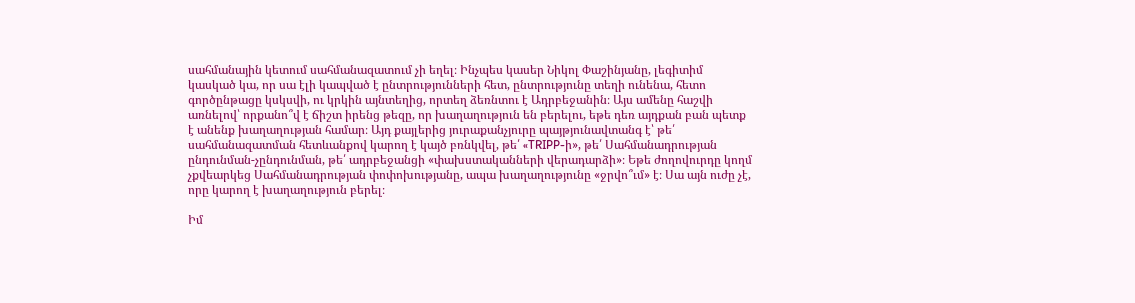սահմանային կետում սահմանազատում չի եղել։ Ինչպես կասեր Նիկոլ Փաշինյանը, լեգիտիմ կասկած կա, որ սա էլի կապված է ընտրությունների հետ, ընտրությունը տեղի ունենա, հետո գործընթացը կսկսվի, ու կրկին այնտեղից, որտեղ ձեռնտու է Ադրբեջանին։ Այս ամենը հաշվի առնելով՝ որքանո՞վ է ճիշտ իրենց թեզը, որ խաղաղություն են բերելու, եթե դեռ այդքան բան պետք է անենք խաղաղության համար։ Այդ քայլերից յուրաքանչյուրը պայթյունավտանգ է՝ թե՛ սահմանազատման հետևանքով կարող է կայծ բռնկվել, թե՛ «TRIPP-ի», թե՛ Սահմանադրության ընդունման-չընդունման, թե՛ ադրբեջանցի «փախստականների վերադարձի»։ Եթե ժողովուրդը կողմ չքվեարկեց Սահմանադրության փոփոխությանը, ապա խաղաղությունը «ջրվո՞ւմ» է։ Սա այն ուժը չէ, որը կարող է խաղաղություն բերել։

Իմ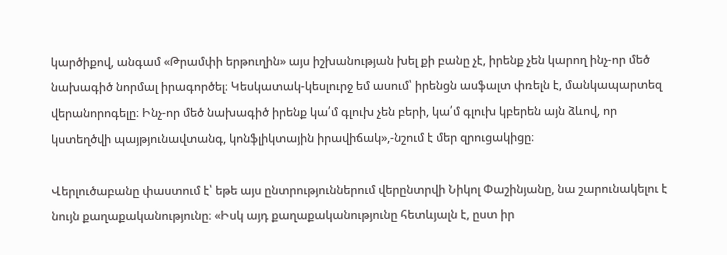կարծիքով, անգամ «Թրամփի երթուղին» այս իշխանության խել քի բանը չէ, իրենք չեն կարող ինչ-որ մեծ նախագիծ նորմալ իրագործել։ Կեսկատակ-կեսլուրջ եմ ասում՝ իրենցն ասֆալտ փռելն է, մանկապարտեզ վերանորոգելը։ Ինչ-որ մեծ նախագիծ իրենք կա՛մ գլուխ չեն բերի, կա՛մ գլուխ կբերեն այն ձևով, որ կստեղծվի պայթյունավտանգ, կոնֆլիկտային իրավիճակ»,-նշում է մեր զրուցակիցը։

Վերլուծաբանը փաստում է՝ եթե այս ընտրություններում վերընտրվի Նիկոլ Փաշինյանը, նա շարունակելու է նույն քաղաքականությունը։ «Իսկ այդ քաղաքականությունը հետևյալն է, ըստ իր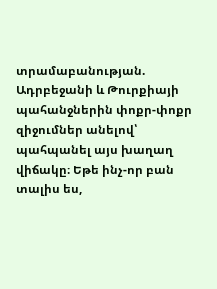տրամաբանության. Ադրբեջանի և Թուրքիայի պահանջներին փոքր-փոքր զիջումներ անելով՝ պահպանել այս խաղաղ վիճակը։ Եթե ինչ-որ բան տալիս ես,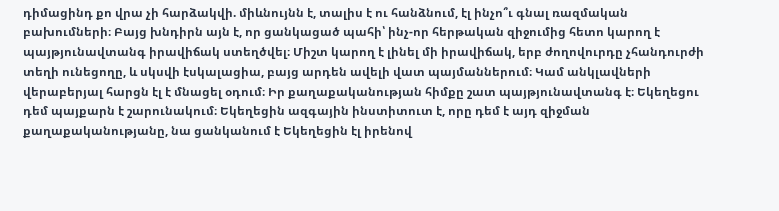դիմացինդ քո վրա չի հարձակվի. միևնույնն է, տալիս է ու հանձնում, էլ ինչո՞ւ գնալ ռազմական բախումների։ Բայց խնդիրն այն է, որ ցանկացած պահի՝ ինչ-որ հերթական զիջումից հետո կարող է պայթյունավտանգ իրավիճակ ստեղծվել։ Միշտ կարող է լինել մի իրավիճակ, երբ ժողովուրդը չհանդուրժի տեղի ունեցողը, և սկսվի էսկալացիա, բայց արդեն ավելի վատ պայմաններում։ Կամ անկլավների վերաբերյալ հարցն էլ է մնացել օդում։ Իր քաղաքականության հիմքը շատ պայթյունավտանգ է։ Եկեղեցու դեմ պայքարն է շարունակում։ Եկեղեցին ազգային ինստիտուտ է, որը դեմ է այդ զիջման քաղաքականությանը, նա ցանկանում է Եկեղեցին էլ իրենով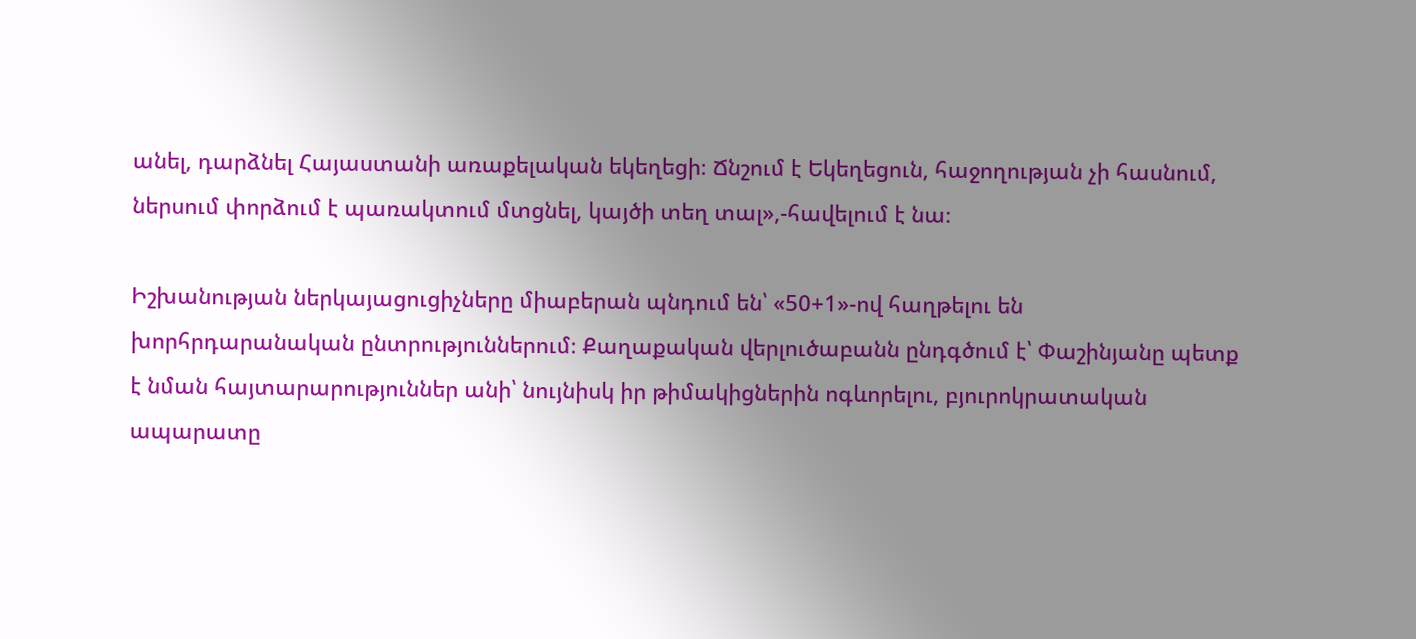անել, դարձնել Հայաստանի առաքելական եկեղեցի։ Ճնշում է Եկեղեցուն, հաջողության չի հասնում, ներսում փորձում է պառակտում մտցնել, կայծի տեղ տալ»,-հավելում է նա։

Իշխանության ներկայացուցիչները միաբերան պնդում են՝ «50+1»-ով հաղթելու են խորհրդարանական ընտրություններում։ Քաղաքական վերլուծաբանն ընդգծում է՝ Փաշինյանը պետք է նման հայտարարություններ անի՝ նույնիսկ իր թիմակիցներին ոգևորելու, բյուրոկրատական ապարատը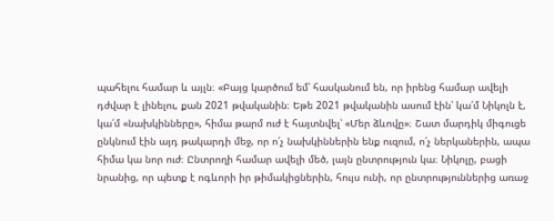պահելու համար և այլն։ «Բայց կարծում եմ՝ հասկանում են, որ իրենց համար ավելի դժվար է լինելու, քան 2021 թվականին։ Եթե 2021 թվականին ասում էին՝ կա՛մ Նիկոլն է, կա՛մ «նախկինները», հիմա թարմ ուժ է հայտնվել՝ «Մեր ձևովը»։ Շատ մարդիկ միգուցե ընկնում էին այդ թակարդի մեջ, որ ո՛չ նախկիններին ենք ուզում, ո՛չ ներկաներին, ապա հիմա կա նոր ուժ։ Ընտրողի համար ավելի մեծ, լայն ընտրություն կա։ Նիկոլը, բացի նրանից, որ պետք է ոգևորի իր թիմակիցներին, հույս ունի, որ ընտրություններից առաջ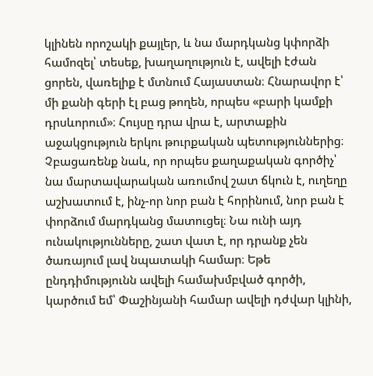կլինեն որոշակի քայլեր, և նա մարդկանց կփորձի համոզել՝ տեսեք, խաղաղություն է, ավելի էժան ցորեն, վառելիք է մտնում Հայաստան։ Հնարավոր է՝ մի քանի գերի էլ բաց թողեն, որպես «բարի կամքի դրսևորում»։ Հույսը դրա վրա է, արտաքին աջակցություն երկու թուրքական պետություններից։ Չբացառենք նաև, որ որպես քաղաքական գործիչ՝ նա մարտավարական առումով շատ ճկուն է, ուղեղը աշխատում է, ինչ-որ նոր բան է հորինում, նոր բան է փորձում մարդկանց մատուցել։ Նա ունի այդ ունակությունները, շատ վատ է, որ դրանք չեն ծառայում լավ նպատակի համար։ Եթե ընդդիմությունն ավելի համախմբված գործի, կարծում եմ՝ Փաշինյանի համար ավելի դժվար կլինի,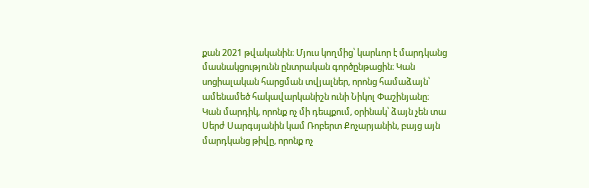քան 2021 թվականին։ Մյուս կողմից՝ կարևոր է մարդկանց մասնակցությունն ընտրական գործընթացին։ Կան սոցիալական հարցման տվյալներ, որոնց համաձայն՝ ամենամեծ հակավարկանիշն ունի Նիկոլ Փաշինյանը։ Կան մարդիկ, որոնք ոչ մի դեպքում, օրինակ՝ ձայն չեն տա Սերժ Սարգսյանին կամ Ռոբերտ Քոչարյանին, բայց այն մարդկանց թիվը, որոնք ոչ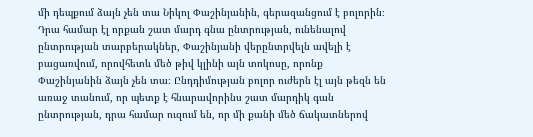մի դեպքում ձայն չեն տա Նիկոլ Փաշինյանին, գերազանցում է բոլորին։ Դրա համար էլ որքան շատ մարդ գնա ընտրության, ունենալով ընտրության տարբերակներ, Փաշինյանի վերընտրվելն ավելի է բացառվում, որովհետև մեծ թիվ կլինի այն տոկոսը, որոնք Փաշինյանին ձայն չեն տա։ Ընդդիմության բոլոր ուժերն էլ այն թեզն են առաջ տանում, որ պետք է հնարավորինս շատ մարդիկ գան ընտրության, դրա համար ուզում են, որ մի քանի մեծ ճակատներով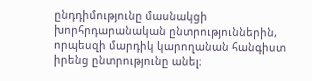ընդդիմությունը մասնակցի խորհրդարանական ընտրություններին, որպեսզի մարդիկ կարողանան հանգիստ իրենց ընտրությունը անել։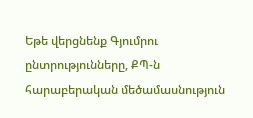Եթե վերցնենք Գյումրու ընտրությունները, ՔՊ-ն հարաբերական մեծամասնություն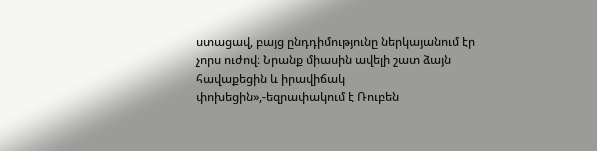ստացավ, բայց ընդդիմությունը ներկայանում էր չորս ուժով։ Նրանք միասին ավելի շատ ձայն հավաքեցին և իրավիճակ փոխեցին»,-եզրափակում է Ռուբեն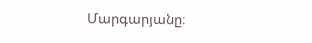Մարգարյանը։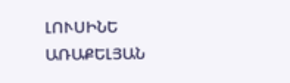ԼՈՒՍԻՆԵ ԱՌԱՔԵԼՅԱՆ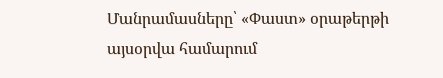Մանրամասները՝ «Փաստ» օրաթերթի այսօրվա համարում